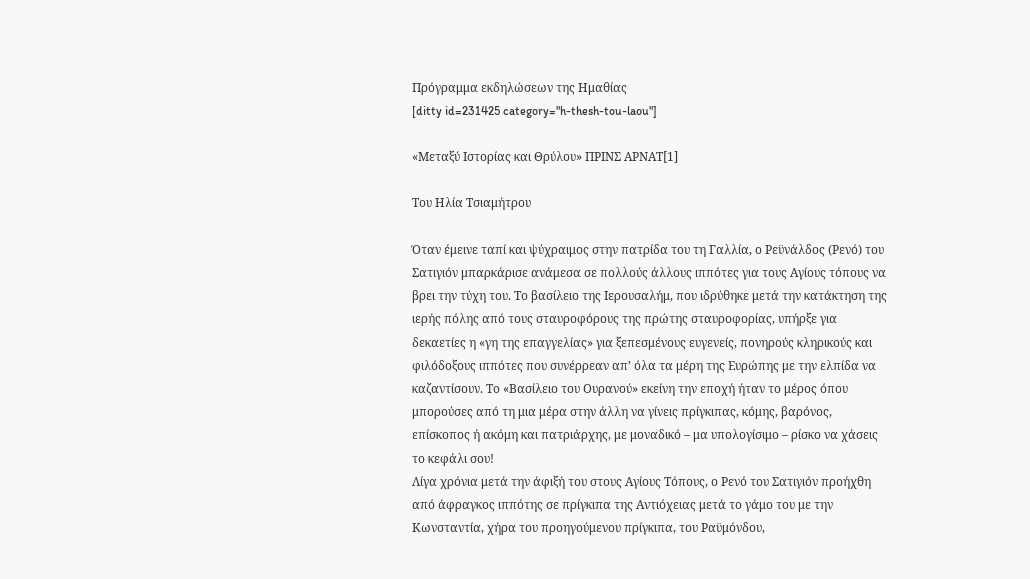Πρόγραμμα εκδηλώσεων της Ημαθίας
[ditty id=231425 category="h-thesh-tou-laou"]

«Μεταξύ Ιστορίας και Θρύλου» ΠΡΙΝΣ ΑΡΝΑΤ[1]

Του Ηλία Τσιαμήτρου

Όταν έμεινε ταπί και ψύχραιμος στην πατρίδα του τη Γαλλία, ο Ρεϋνάλδος (Ρενό) του Σατιγιόν μπαρκάρισε ανάμεσα σε πολλούς άλλους ιππότες για τους Αγίους τόπους να βρει την τύχη του. Το βασίλειο της Ιερουσαλήμ, που ιδρύθηκε μετά την κατάκτηση της ιερής πόλης από τους σταυροφόρους της πρώτης σταυροφορίας, υπήρξε για δεκαετίες η «γη της επαγγελίας» για ξεπεσμένους ευγενείς, πονηρούς κληρικούς και φιλόδοξους ιππότες που συνέρρεαν απ’ όλα τα μέρη της Ευρώπης με την ελπίδα να καζαντίσουν. Το «Βασίλειο του Ουρανού» εκείνη την εποχή ήταν το μέρος όπου μπορούσες από τη μια μέρα στην άλλη να γίνεις πρίγκιπας, κόμης, βαρόνος, επίσκοπος ή ακόμη και πατριάρχης, με μοναδικό – μα υπολογίσιμο – ρίσκο να χάσεις το κεφάλι σου!
Λίγα χρόνια μετά την άφιξή του στους Αγίους Τόπους, ο Ρενό του Σατιγιόν προήχθη από άφραγκος ιππότης σε πρίγκιπα της Αντιόχειας μετά το γάμο του με την Κωνσταντία, χήρα του προηγούμενου πρίγκιπα, του Ραϋμόνδου,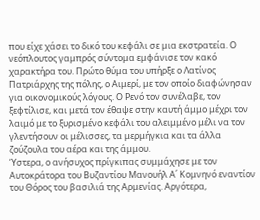που είχε χάσει το δικό του κεφάλι σε μια εκστρατεία. Ο νεόπλουτος γαμπρός σύντομα εμφάνισε τον κακό χαρακτήρα του. Πρώτο θύμα του υπήρξε ο Λατίνος Πατριάρχης της πόλης, ο Αιμερί, με τον οποίο διαφώνησαν για οικονομικούς λόγους. Ο Ρενό τον συνέλαβε, τον ξεφτίλισε, και μετά τον έθαψε στην καυτή άμμο μέχρι τον λαιμό με το ξυρισμένο κεφάλι του αλειμμένο μέλι να τον γλεντήσουν οι μέλισσες, τα μερμήγκια και τα άλλα ζούζουλα του αέρα και της άμμου.
Ύστερα, ο ανήσυχος πρίγκιπας συμμάχησε με τον Αυτοκράτορα του Βυζαντίου Μανουήλ Α΄ Κομνηνό εναντίον του Θόρος του βασιλιά της Αρμενίας. Αργότερα,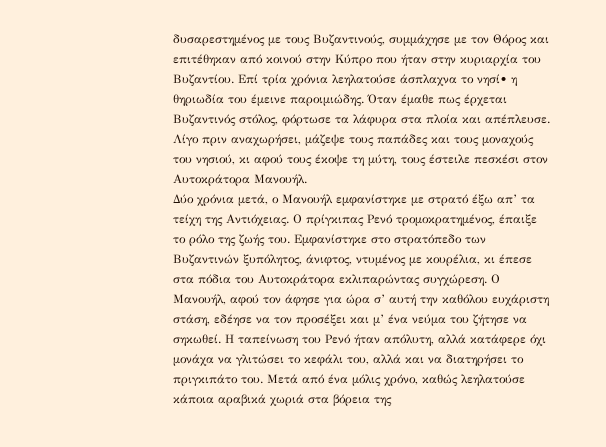δυσαρεστημένος με τους Βυζαντινούς, συμμάχησε με τον Θόρος και επιτέθηκαν από κοινού στην Κύπρο που ήταν στην κυριαρχία του Βυζαντίου. Επί τρία χρόνια λεηλατούσε άσπλαχνα το νησί• η θηριωδία του έμεινε παροιμιώδης. Όταν έμαθε πως έρχεται Βυζαντινός στόλος, φόρτωσε τα λάφυρα στα πλοία και απέπλευσε. Λίγο πριν αναχωρήσει, μάζεψε τους παπάδες και τους μοναχούς του νησιού, κι αφού τους έκοψε τη μύτη, τους έστειλε πεσκέσι στον Αυτοκράτορα Μανουήλ.
Δύο χρόνια μετά, ο Μανουήλ εμφανίστηκε με στρατό έξω απ’ τα τείχη της Αντιόχειας. Ο πρίγκιπας Ρενό τρομοκρατημένος, έπαιξε το ρόλο της ζωής του. Εμφανίστηκε στο στρατόπεδο των Βυζαντινών ξυπόλητος, άνιφτος, ντυμένος με κουρέλια, κι έπεσε στα πόδια του Αυτοκράτορα εκλιπαρώντας συγχώρεση. Ο Μανουήλ, αφού τον άφησε για ώρα σ’ αυτή την καθόλου ευχάριστη στάση, εδέησε να τον προσέξει και μ’ ένα νεύμα του ζήτησε να σηκωθεί. Η ταπείνωση του Ρενό ήταν απόλυτη, αλλά κατάφερε όχι μονάχα να γλιτώσει το κεφάλι του, αλλά και να διατηρήσει το πριγκιπάτο του. Μετά από ένα μόλις χρόνο, καθώς λεηλατούσε κάποια αραβικά χωριά στα βόρεια της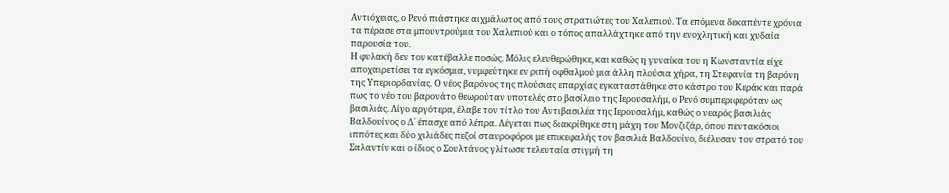Αντιόχειας, ο Ρενό πιάστηκε αιχμάλωτος από τους στρατιώτες του Χαλεπιού. Τα επόμενα δεκαπέντε χρόνια τα πέρασε στα μπουντρούμια του Χαλεπιού και ο τόπος απαλλάχτηκε από την ενοχλητική και χυδαία παρουσία του.
Η φυλακή δεν τον κατέβαλλε ποσώς. Μόλις ελευθερώθηκε, και καθώς η γυναίκα του η Κωνσταντία είχε αποχαιρετίσει τα εγκόσμια, νυμφεύτηκε εν ριπή οφθαλμού μια άλλη πλούσια χήρα, τη Στεφανία τη βαρόνη της Υπεριορδανίας. Ο νέος βαρόνος της πλούσιας επαρχίας εγκαταστάθηκε στο κάστρο του Κεράκ και παρά πως το νέο του βαρονάτο θεωρούταν υποτελές στο βασίλειο της Ιερουσαλήμ, ο Ρενό συμπεριφερόταν ως βασιλιάς. Λίγο αργότερα, έλαβε τον τίτλο του Αντιβασιλέα της Ιερουσαλήμ, καθώς ο νεαρός βασιλιάς Βαλδουίνος ο Δ΄ έπασχε από λέπρα. Λέγεται πως διακρίθηκε στη μάχη του Μονζιζάρ, όπου πεντακόσιοι ιππότες και δύο χιλιάδες πεζοί σταυροφόροι με επικεφαλής τον βασιλιά Βαλδουίνο, διέλυσαν τον στρατό του Σαλαντίν και ο ίδιος ο Σουλτάνος γλίτωσε τελευταία στιγμή τη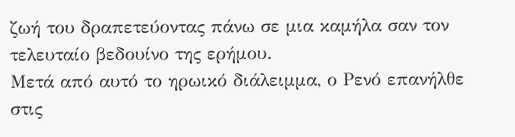ζωή του δραπετεύοντας πάνω σε μια καμήλα σαν τον τελευταίο βεδουίνο της ερήμου.
Μετά από αυτό το ηρωικό διάλειμμα, ο Ρενό επανήλθε στις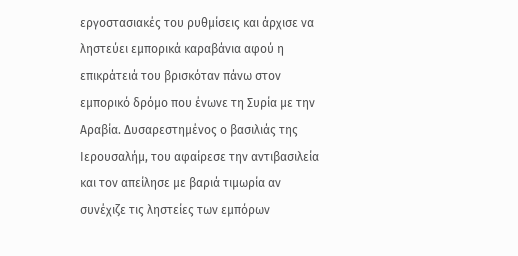εργοστασιακές του ρυθμίσεις και άρχισε να ληστεύει εμπορικά καραβάνια αφού η επικράτειά του βρισκόταν πάνω στον εμπορικό δρόμο που ένωνε τη Συρία με την Αραβία. Δυσαρεστημένος ο βασιλιάς της Ιερουσαλήμ, του αφαίρεσε την αντιβασιλεία και τον απείλησε με βαριά τιμωρία αν συνέχιζε τις ληστείες των εμπόρων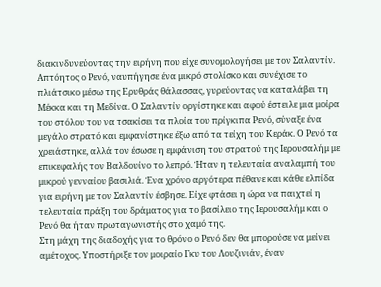διακινδυνεύοντας την ειρήνη που είχε συνομολογήσει με τον Σαλαντίν. Απτόητος ο Ρενό, ναυπήγησε ένα μικρό στολίσκο και συνέχισε το πλιάτσικο μέσω της Ερυθράς θάλασσας, γυρεύοντας να καταλάβει τη Μέκκα και τη Μεδίνα. Ο Σαλαντίν οργίστηκε και αφού έστειλε μια μοίρα του στόλου του να τσακίσει τα πλοία του πρίγκιπα Ρενό, σύναξε ένα μεγάλο στρατό και εμφανίστηκε έξω από τα τείχη του Κεράκ. Ο Ρενό τα χρειάστηκε, αλλά τον έσωσε η εμφάνιση του στρατού της Ιερουσαλήμ με επικεφαλής τον Βαλδουίνο το λεπρό. Ήταν η τελευταία αναλαμπή του μικρού γενναίου βασιλιά. Ένα χρόνο αργότερα πέθανε και κάθε ελπίδα για ειρήνη με τον Σαλαντίν έσβησε. Είχε φτάσει η ώρα να παιχτεί η τελευταία πράξη του δράματος για το βασίλειο της Ιερουσαλήμ και ο Ρενό θα ήταν πρωταγωνιστής στο χαμό της.
Στη μάχη της διαδοχής για το θρόνο ο Ρενό δεν θα μπορούσε να μείνει αμέτοχος. Υποστήριξε τον μοιραίο Γκυ του Λουζινιάν, έναν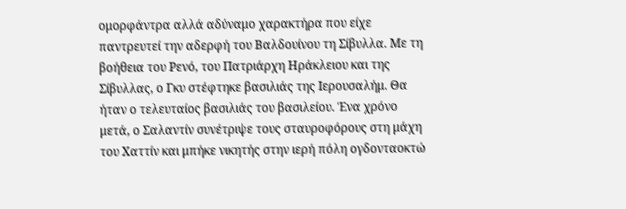ομορφάντρα αλλά αδύναμο χαρακτήρα που είχε παντρευτεί την αδερφή του Βαλδουίνου τη Σίβυλλα. Με τη βοήθεια του Ρενό, του Πατριάρχη Ηράκλειου και της Σίβυλλας, ο Γκυ στέφτηκε βασιλιάς της Ιερουσαλήμ. Θα ήταν ο τελευταίος βασιλιάς του βασιλείου. Ένα χρόνο μετά, ο Σαλαντίν συνέτριψε τους σταυροφόρους στη μάχη του Χαττίν και μπήκε νικητής στην ιερή πόλη ογδονταοκτώ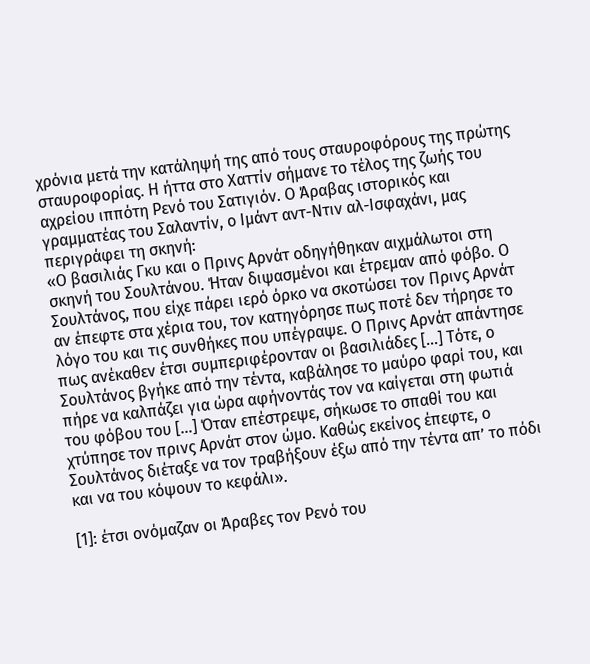χρόνια μετά την κατάληψή της από τους σταυροφόρους της πρώτης σταυροφορίας. Η ήττα στο Χαττίν σήμανε το τέλος της ζωής του αχρείου ιππότη Ρενό του Σατιγιόν. Ο Άραβας ιστορικός και γραμματέας του Σαλαντίν, ο Ιμάντ αντ-Ντιν αλ-Ισφαχάνι, μας περιγράφει τη σκηνή:
«Ο βασιλιάς Γκυ και ο Πρινς Αρνάτ οδηγήθηκαν αιχμάλωτοι στη σκηνή του Σουλτάνου. Ήταν διψασμένοι και έτρεμαν από φόβο. Ο Σουλτάνος, που είχε πάρει ιερό όρκο να σκοτώσει τον Πρινς Αρνάτ αν έπεφτε στα χέρια του, τον κατηγόρησε πως ποτέ δεν τήρησε το λόγο του και τις συνθήκες που υπέγραψε. Ο Πρινς Αρνάτ απάντησε πως ανέκαθεν έτσι συμπεριφέρονταν οι βασιλιάδες […] Τότε, ο Σουλτάνος βγήκε από την τέντα, καβάλησε το μαύρο φαρί του, και πήρε να καλπάζει για ώρα αφήνοντάς τον να καίγεται στη φωτιά του φόβου του […] Όταν επέστρεψε, σήκωσε το σπαθί του και χτύπησε τον πρινς Αρνάτ στον ώμο. Καθώς εκείνος έπεφτε, ο Σουλτάνος διέταξε να τον τραβήξουν έξω από την τέντα απ’ το πόδι και να του κόψουν το κεφάλι».

[1]: έτσι ονόμαζαν οι Άραβες τον Ρενό του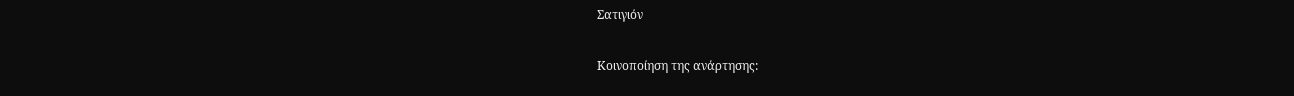Σατιγιόν

Κοινοποίηση της ανάρτησης: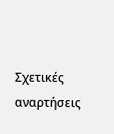Σχετικές αναρτήσεις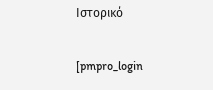Ιστορικό

[pmpro_login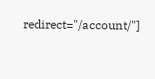redirect="/account/"]